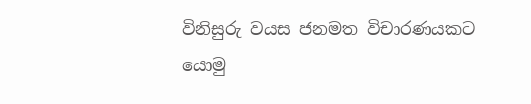විනිසුරු වයස ජනමත විචාරණයකට යොමු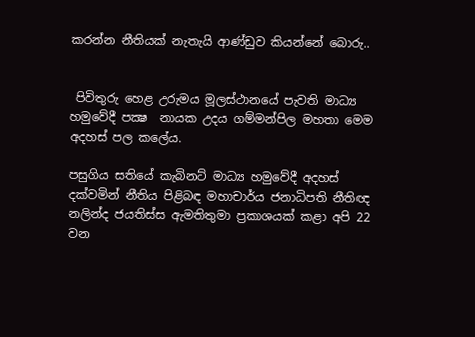කරන්න නීතියක් නැතැයි ආණ්ඩුව කියන්නේ බොරු..


 පිවිතුරු හෙළ උරුමය මූලස්ථානයේ පැවති මාධ්‍ය හමුවේදී පක්‍ෂ  නායක උදය ගම්මන්පිල මහතා මෙම අදහස් පල කලේය.

පසුගිය සතියේ කැබිනට් මාධ්‍ය හමුවේදී අදහස් දක්වමින් නීතිය පිළිබඳ මහාචාර්ය ජනාධිපති නීතිඥ නලින්ද ජයතිස්ස ඇමතිතුමා ප්‍රකාශයක් කළා අපි 22 වන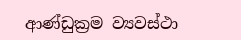ආණ්ඩුක්‍රම ව්‍යවස්ථා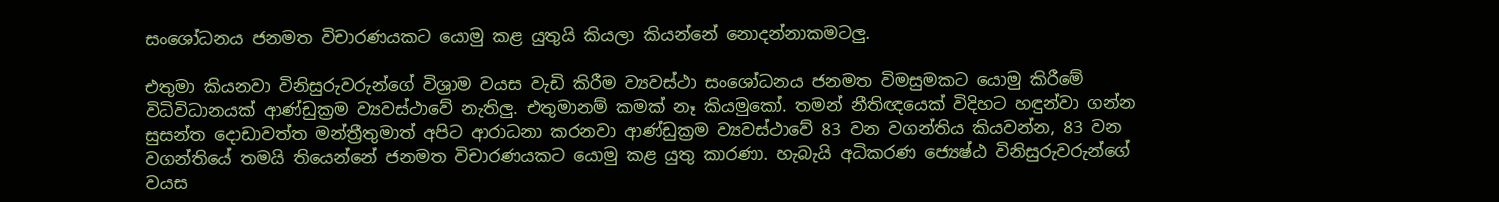සංශෝධනය ජනමත විචාරණයකට යොමු කළ යුතුයි කියලා කියන්නේ නොදන්නාකමටලු.

එතුමා කියනවා විනිසුරුවරුන්ගේ විශ්‍රාම වයස වැඩි කිරීම ව්‍යවස්ථා සංශෝධනය ජනමත විමසුමකට යොමු කිරීමේ විධිවිධානයක් ආණ්ඩුක්‍රම ව්‍යවස්ථාවේ නැතිලු. එතුමානම් කමක් නෑ කියමුකෝ. තමන් නීතිඥයෙක් විදිහට හඳුන්වා ගන්න සුසන්ත දොඩාවත්ත මන්ත්‍රීතුමාත් අපිට ආරාධනා කරනවා ආණ්ඩුක්‍රම ව්‍යවස්ථාවේ 83 වන වගන්තිය කියවන්න, 83 වන වගන්තියේ තමයි තියෙන්නේ ජනමත විචාරණයකට යොමු කළ යුතු කාරණා. හැබැයි අධිකරණ ජ්‍යෙෂ්ඨ විනිසුරුවරුන්ගේ වයස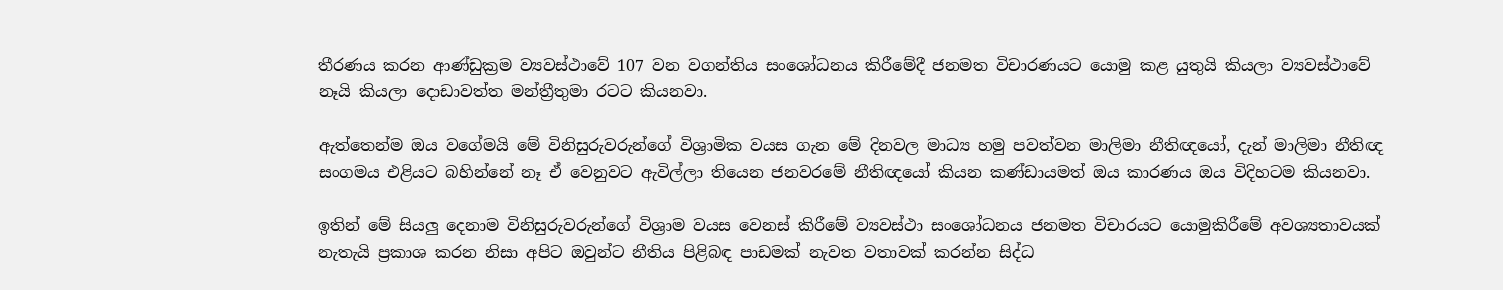තීරණය කරන ආණ්ඩුක්‍රම ව්‍යවස්ථාවේ 107 වන වගන්තිය සංශෝධනය කිරීමේදී ජනමත විචාරණයට යොමු කළ යුතුයි කියලා ව්‍යවස්ථාවේ නෑයි කියලා දොඩාවත්ත මන්ත්‍රීතුමා රටට කියනවා.

ඇත්තෙන්ම ඔය වගේමයි මේ විනිසුරුවරුන්ගේ විශ්‍රාමික වයස ගැන මේ දිනවල මාධ්‍ය හමු පවත්වන මාලිමා නීතිඥයෝ, දැන් මාලිමා නීතිඥ සංගමය එළියට බහින්නේ නෑ ඒ වෙනුවට ඇවිල්ලා තියෙන ජනවරමේ නීතිඥයෝ කියන කණ්ඩායමත් ඔය කාරණය ඔය විදිහටම කියනවා.

ඉතින් මේ සියලු දෙනාම විනිසුරුවරුන්ගේ විශ්‍රාම වයස වෙනස් කිරීමේ ව්‍යවස්ථා සංශෝධනය ජනමත විචාරයට යොමුකිරීමේ අවශ්‍යතාවයක් නැතැයි ප්‍රකාශ කරන නිසා අපිට ඔවුන්ට නීතිය පිළිබඳ පාඩමක් නැවත වතාවක් කරන්න සිද්ධ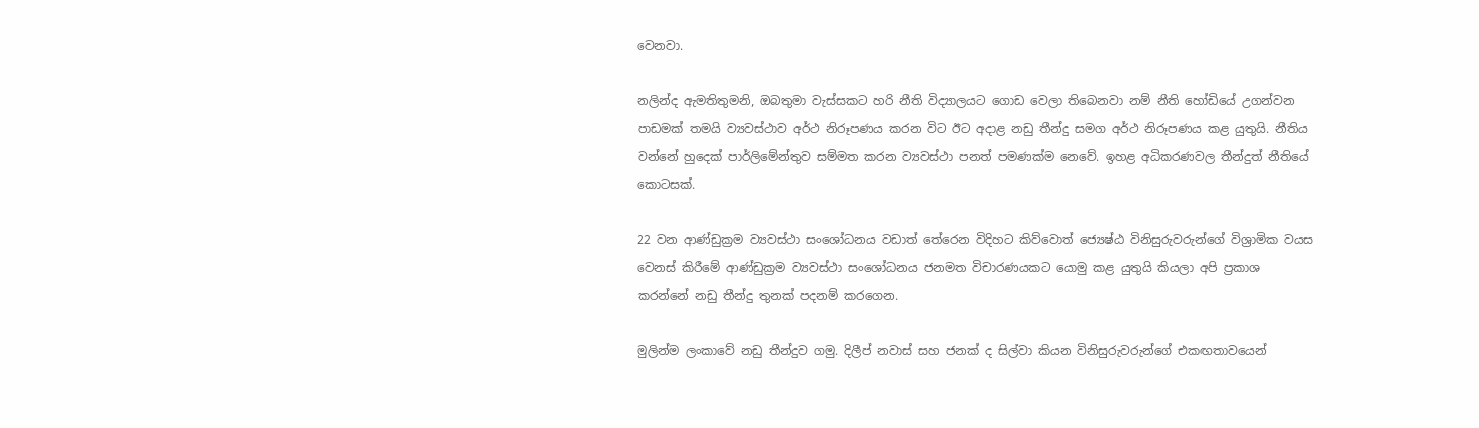වෙනවා.

නලින්ද ඇමතිතුමනි, ඔබතුමා වැස්සකට හරි නීති විද්‍යාලයට ගොඩ වෙලා තිබෙනවා නම් නීති හෝඩියේ උගන්වන පාඩමක් තමයි ව්‍යවස්ථාව අර්ථ නිරූපණය කරන විට ඊට අදාළ නඩු තීන්දු සමග අර්ථ නිරූපණය කළ යුතුයි. නීතිය වන්නේ හුදෙක් පාර්ලිමේන්තුව සම්මත කරන ව්‍යවස්ථා පනත් පමණක්ම නෙවේ. ඉහළ අධිකරණවල තීන්දුත් නීතියේ කොටසක්.

22 වන ආණ්ඩුක්‍රම ව්‍යවස්ථා සංශෝධනය වඩාත් තේරෙන විදිහට කිව්වොත් ජ්‍යෙෂ්ඨ විනිසුරුවරුන්ගේ විශ්‍රාමික වයස වෙනස් කිරීමේ ආණ්ඩුක්‍රම ව්‍යවස්ථා සංශෝධනය ජනමත විචාරණයකට යොමු කළ යුතුයි කියලා අපි ප්‍රකාශ කරන්නේ නඩු තීන්දු තුනක් පදනම් කරගෙන.

මුලින්ම ලංකාවේ නඩු තීන්දුව ගමු. දිලීප් නවාස් සහ ජනක් ද සිල්වා කියන විනිසුරුවරුන්ගේ එකඟතාවයෙන්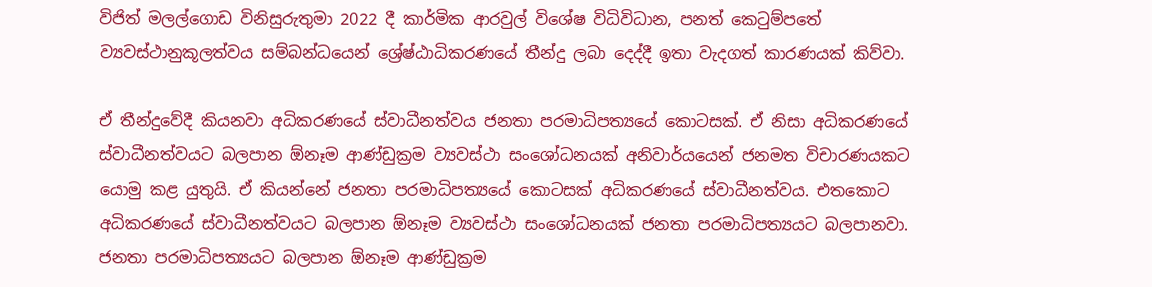විජිත් මලල්ගොඩ විනිසුරුතුමා 2022 දී කාර්මික ආරවුල් විශේෂ විධිවිධාන, පනත් කෙටුම්පතේ ව්‍යවස්ථානුකූලත්වය සම්බන්ධයෙන් ශ්‍රේෂ්ඨාධිකරණයේ තීන්දු ලබා දෙද්දී ඉතා වැදගත් කාරණයක් කිව්වා.

ඒ තීන්දුවේදී කියනවා අධිකරණයේ ස්වාධීනත්වය ජනතා පරමාධිපත්‍යයේ කොටසක්. ඒ නිසා අධිකරණයේ ස්වාධීනත්වයට බලපාන ඕනෑම ආණ්ඩුක්‍රම ව්‍යවස්ථා සංශෝධනයක් අනිවාර්යයෙන් ජනමත විචාරණයකට යොමු කළ යුතුයි. ඒ කියන්නේ ජනතා පරමාධිපත්‍යයේ කොටසක් අධිකරණයේ ස්වාධීනත්වය. එතකොට අධිකරණයේ ස්වාධීනත්වයට බලපාන ඕනෑම ව්‍යවස්ථා සංශෝධනයක් ජනතා පරමාධිපත්‍යයට බලපානවා. ජනතා පරමාධිපත්‍යයට බලපාන ඕනෑම ආණ්ඩුක්‍රම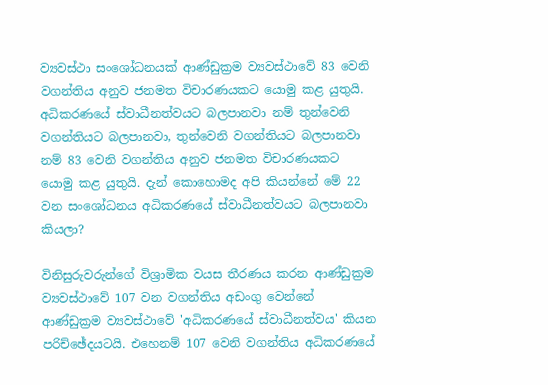ව්‍යවස්ථා සංශෝධනයක් ආණ්ඩුක්‍රම ව්‍යවස්ථාවේ 83 වෙනි වගන්තිය අනුව ජනමත විචාරණයකට යොමු කළ යුතුයි. අධිකරණයේ ස්වාධීනත්වයට බලපානවා නම් තුන්වෙනි වගන්තියට බලපානවා, තුන්වෙනි වගන්තියට බලපානවා නම් 83 වෙනි වගන්තිය අනුව ජනමත විචාරණයකට යොමු කළ යුතුයි. දැන් කොහොමද අපි කියන්නේ මේ 22 වන සංශෝධනය අධිකරණයේ ස්වාධීනත්වයට බලපානවා කියලා?

විනිසුරුවරුන්ගේ විශ්‍රාමික වයස තීරණය කරන ආණ්ඩුක්‍රම ව්‍යවස්ථාවේ 107 වන වගන්තිය අඩංගු වෙන්නේ ආණ්ඩුක්‍රම ව්‍යවස්ථාවේ 'අධිකරණයේ ස්වාධීනත්වය' කියන පරිච්ඡේදයටයි. එහෙනම් 107 වෙනි වගන්තිය අධිකරණයේ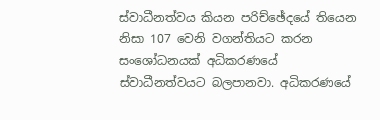ස්වාධීනත්වය කියන පරිච්ඡේදයේ තියෙන නිසා 107 වෙනි වගන්තියට කරන සංශෝධනයක් අධිකරණයේ ස්වාධීනත්වයට බලපානවා. අධිකරණයේ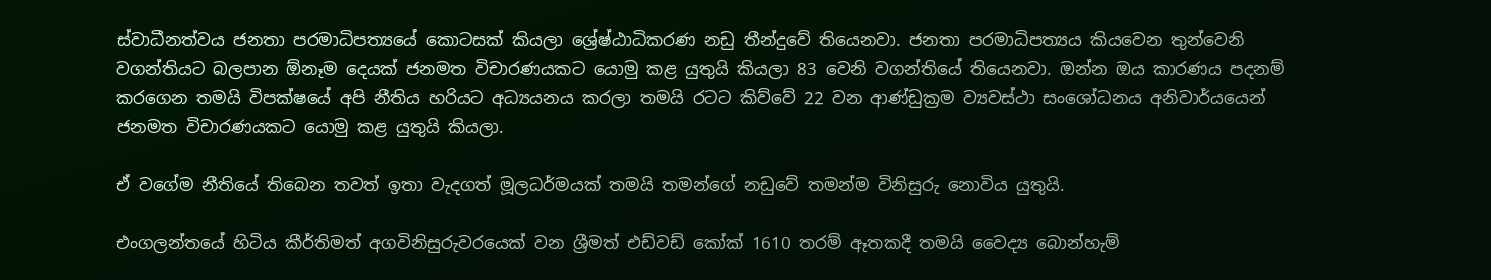ස්වාධීනත්වය ජනතා පරමාධිපත්‍යයේ කොටසක් කියලා ශ්‍රේෂ්ඨාධිකරණ නඩු තීන්දුවේ තියෙනවා. ජනතා පරමාධිපත්‍යය කියවෙන තුන්වෙනි වගන්තියට බලපාන ඕනෑම දෙයක් ජනමත විචාරණයකට යොමු කළ යුතුයි කියලා 83 වෙනි වගන්තියේ තියෙනවා. ඔන්න ඔය කාරණය පදනම් කරගෙන තමයි විපක්ෂයේ අපි නීතිය හරියට අධ්‍යයනය කරලා තමයි රටට කිව්වේ 22 වන ආණ්ඩුක්‍රම ව්‍යවස්ථා සංශෝධනය අනිවාර්යයෙන් ජනමත විචාරණයකට යොමු කළ යුතුයි කියලා.

ඒ වගේම නීතියේ තිබෙන තවත් ඉතා වැදගත් මූලධර්මයක් තමයි තමන්ගේ නඩුවේ තමන්ම විනිසුරු නොවිය යුතුයි.

එංගලන්තයේ හිටිය කීර්තිමත් අගවිනිසුරුවරයෙක් වන ශ්‍රීමත් එඩ්වඩ් කෝක් 1610 තරම් ඈතකදී තමයි වෛද්‍ය බොන්හැම්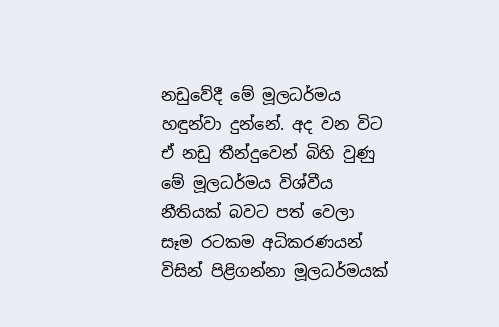නඩුවේදී මේ මූලධර්මය හඳුන්වා දුන්නේ. අද වන විට ඒ නඩු තීන්දුවෙන් බිහි වුණු මේ මූලධර්මය විශ්වීය නීතියක් බවට පත් වෙලා සෑම රටකම අධිකරණයන් විසින් පිළිගන්නා මූලධර්මයක්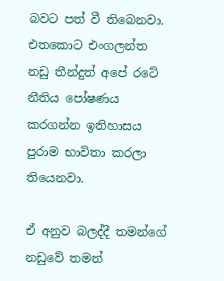බවට පත් වී තිබෙනවා. එතකොට එංගලන්ත නඩු තීන්දුත් අපේ රටේ නීතිය පෝෂණය කරගන්න ඉතිහාසය පුරාම භාවිතා කරලා තියෙනවා.

ඒ අනුව බලද්දී තමන්ගේ නඩුවේ තමන්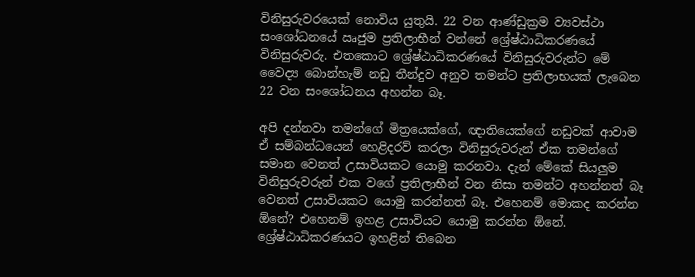විනිසුරුවරයෙක් නොවිය යුතුයි. 22 වන ආණ්ඩුක්‍රම ව්‍යවස්ථා සංශෝධනයේ ඍජුම ප්‍රතිලාභීන් වන්නේ ශ්‍රේෂ්ඨාධිකරණයේ විනිසුරුවරු. එතකොට ශ්‍රේෂ්ඨාධිකරණයේ විනිසුරුවරුන්ට මේ වෛද්‍ය බොන්හැම් නඩු තීන්දුව අනුව තමන්ට ප්‍රතිලාභයක් ලැබෙන 22 වන සංශෝධනය අහන්න බෑ.

අපි දන්නවා තමන්ගේ මිත්‍රයෙක්ගේ, ඥාතියෙක්ගේ නඩුවක් ආවාම ඒ සම්බන්ධයෙන් හෙළිදරව් කරලා විනිසුරුවරුන් ඒක තමන්ගේ සමාන වෙනත් උසාවියකට යොමු කරනවා. දැන් මේකේ සියලුම විනිසුරුවරුන් එක වගේ ප්‍රතිලාභීන් වන නිසා තමන්ට අහන්නත් බෑ වෙනත් උසාවියකට යොමු කරන්නත් බෑ. එහෙනම් මොකද කරන්න ඕනේ? එහෙනම් ඉහළ උසාවියට යොමු කරන්න ඕනේ. ශ්‍රේෂ්ඨාධිකරණයට ඉහළින් තිබෙන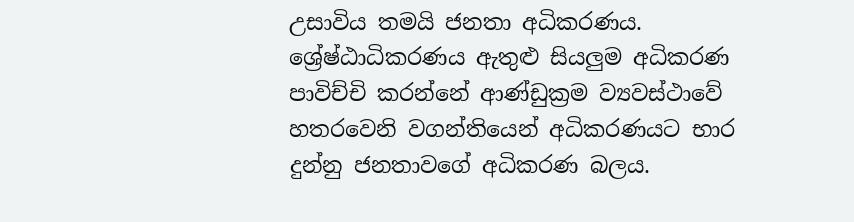උසාවිය තමයි ජනතා අධිකරණය. ශ්‍රේෂ්ඨාධිකරණය ඇතුළු සියලුම අධිකරණ පාවිච්චි කරන්නේ ආණ්ඩුක්‍රම ව්‍යවස්ථාවේ හතරවෙනි වගන්තියෙන් අධිකරණයට භාර දුන්නු ජනතාවගේ අධිකරණ බලය.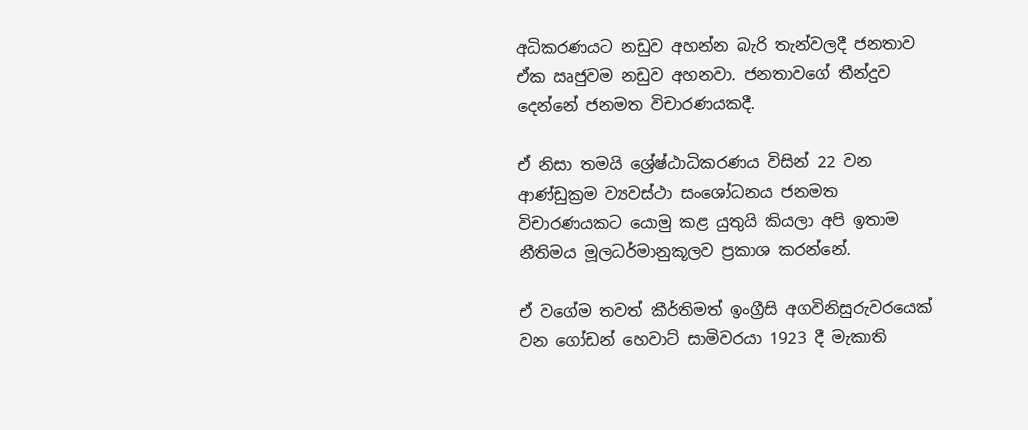අධිකරණයට නඩුව අහන්න බැරි තැන්වලදී ජනතාව ඒක ඍජුවම නඩුව අහනවා. ජනතාවගේ තීන්දුව දෙන්නේ ජනමත විචාරණයකදී.

ඒ නිසා තමයි ශ්‍රේෂ්ඨාධිකරණය විසින් 22 වන ආණ්ඩුක්‍රම ව්‍යවස්ථා සංශෝධනය ජනමත විචාරණයකට යොමු කළ යුතුයි කියලා අපි ඉතාම නීතිමය මූලධර්මානුකූලව ප්‍රකාශ කරන්නේ.

ඒ වගේම තවත් කීර්තිමත් ඉංග්‍රීසි අගවිනිසුරුවරයෙක් වන ගෝඩන් හෙවාට් සාමිවරයා 1923 දී මැකාති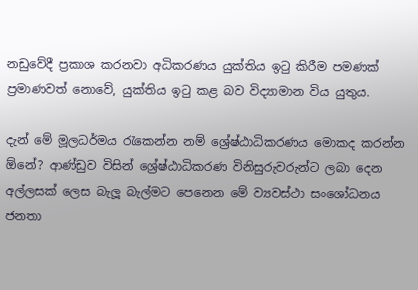නඩුවේදී ප්‍රකාශ කරනවා අධිකරණය යුක්තිය ඉටු කිරීම පමණක් ප්‍රමාණවත් නොවේ, යුක්තිය ඉටු කළ බව විද්‍යාමාන විය යුතුය.

දැන් මේ මූලධර්මය රැකෙන්න නම් ශ්‍රේෂ්ඨාධිකරණය මොකද කරන්න ඕනේ? ආණ්ඩුව විසින් ශ්‍රේෂ්ඨාධිකරණ විනිසුරුවරුන්ට ලබා දෙන අල්ලසක් ලෙස බැලූ බැල්මට පෙනෙන මේ ව්‍යවස්ථා සංශෝධනය ජනතා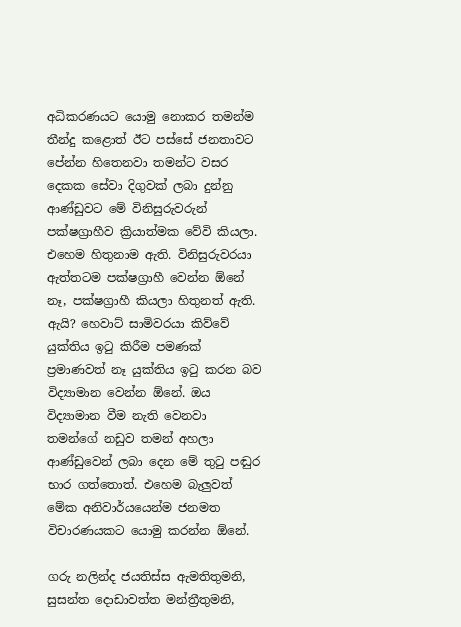අධිකරණයට යොමු නොකර තමන්ම තීන්දු කළොත් ඊට පස්සේ ජනතාවට පේන්න හිතෙනවා තමන්ට වසර දෙකක සේවා දිගුවක් ලබා දුන්නු ආණ්ඩුවට මේ විනිසුරුවරුන් පක්ෂග්‍රාහීව ක්‍රියාත්මක වේවි කියලා. එහෙම හිතුනාම ඇති. විනිසුරුවරයා ඇත්තටම පක්ෂග්‍රාහී වෙන්න ඕනේ නෑ, පක්ෂග්‍රාහී කියලා හිතුනත් ඇති. ඇයි? හෙවාට් සාමිවරයා කිව්වේ යුක්තිය ඉටු කිරීම පමණක් ප්‍රමාණවත් නෑ යුක්තිය ඉටු කරන බව විද්‍යාමාන වෙන්න ඕනේ. ඔය විද්‍යාමාන වීම නැති වෙනවා තමන්ගේ නඩුව තමන් අහලා ආණ්ඩුවෙන් ලබා දෙන මේ තුටු පඬුර භාර ගත්තොත්. එහෙම බැලුවත් මේක අනිවාර්යයෙන්ම ජනමත විචාරණයකට යොමු කරන්න ඕනේ.

ගරු නලින්ද ජයතිස්ස ඇමතිතුමනි, සුසන්ත දොඩාවත්ත මන්ත්‍රීතුමනි,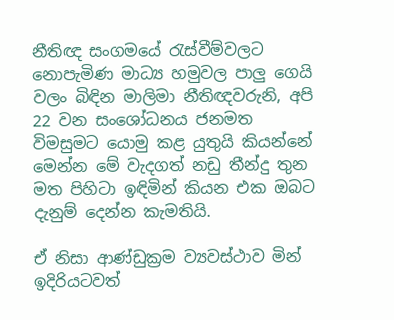නීතිඥ සංගමයේ රැස්වීම්වලට නොපැමිණ මාධ්‍ය හමුවල පාලු ගෙයි වලං බිඳින මාලිමා නීතිඥවරුනි, අපි 22 වන සංශෝධනය ජනමත විමසුමට යොමු කළ යුතුයි කියන්නේ මෙන්න මේ වැදගත් නඩු තීන්දු තුන මත පිහිටා ඉඳිමින් කියන එක ඔබට දැනුම් දෙන්න කැමතියි.

ඒ නිසා ආණ්ඩුක්‍රම ව්‍යවස්ථාව මින් ඉදිරියටවත්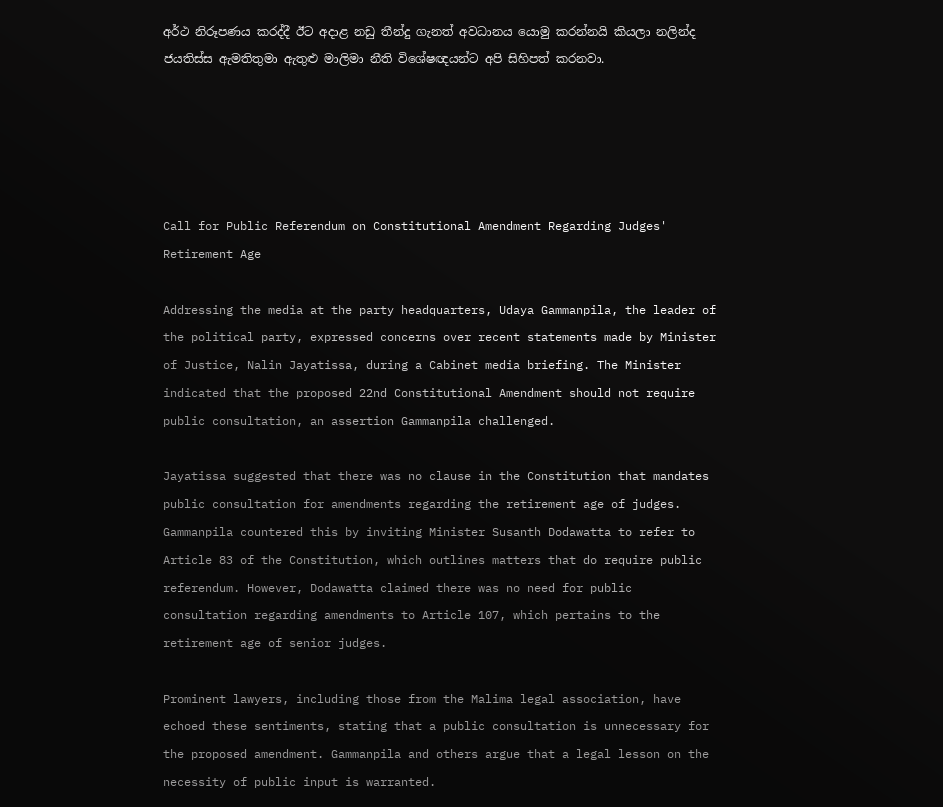අර්ථ නිරූපණය කරද්දී ඊට අදාළ නඩු තීන්දු ගැනත් අවධානය යොමු කරන්නයි කියලා නලින්ද ජයතිස්ස ඇමතිතුමා ඇතුළු මාලිමා නීති විශේෂඥයන්ට අපි සිහිපත් කරනවා.





Call for Public Referendum on Constitutional Amendment Regarding Judges' Retirement Age

Addressing the media at the party headquarters, Udaya Gammanpila, the leader of the political party, expressed concerns over recent statements made by Minister of Justice, Nalin Jayatissa, during a Cabinet media briefing. The Minister indicated that the proposed 22nd Constitutional Amendment should not require public consultation, an assertion Gammanpila challenged.

Jayatissa suggested that there was no clause in the Constitution that mandates public consultation for amendments regarding the retirement age of judges. Gammanpila countered this by inviting Minister Susanth Dodawatta to refer to Article 83 of the Constitution, which outlines matters that do require public referendum. However, Dodawatta claimed there was no need for public consultation regarding amendments to Article 107, which pertains to the retirement age of senior judges.

Prominent lawyers, including those from the Malima legal association, have echoed these sentiments, stating that a public consultation is unnecessary for the proposed amendment. Gammanpila and others argue that a legal lesson on the necessity of public input is warranted.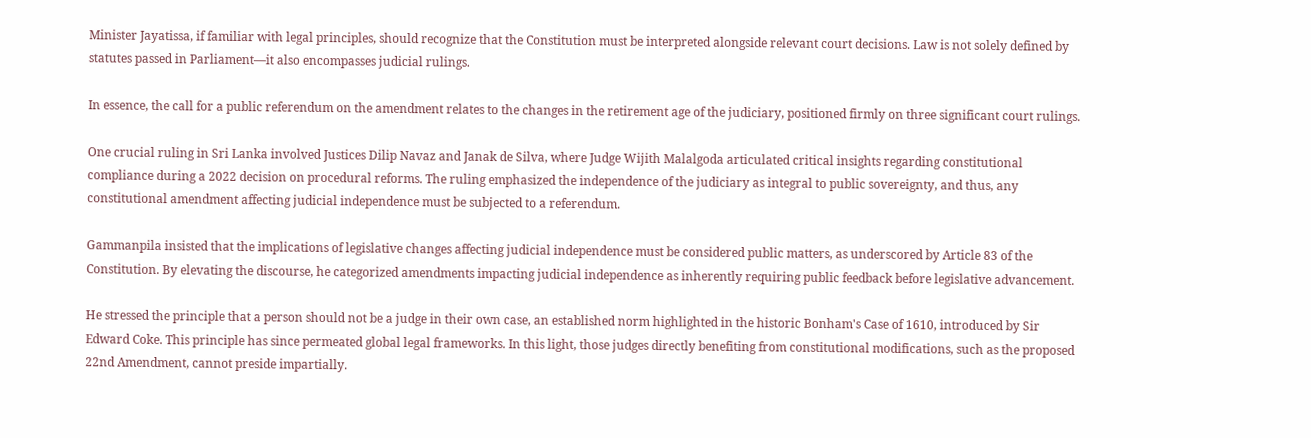Minister Jayatissa, if familiar with legal principles, should recognize that the Constitution must be interpreted alongside relevant court decisions. Law is not solely defined by statutes passed in Parliament—it also encompasses judicial rulings.

In essence, the call for a public referendum on the amendment relates to the changes in the retirement age of the judiciary, positioned firmly on three significant court rulings.

One crucial ruling in Sri Lanka involved Justices Dilip Navaz and Janak de Silva, where Judge Wijith Malalgoda articulated critical insights regarding constitutional compliance during a 2022 decision on procedural reforms. The ruling emphasized the independence of the judiciary as integral to public sovereignty, and thus, any constitutional amendment affecting judicial independence must be subjected to a referendum.

Gammanpila insisted that the implications of legislative changes affecting judicial independence must be considered public matters, as underscored by Article 83 of the Constitution. By elevating the discourse, he categorized amendments impacting judicial independence as inherently requiring public feedback before legislative advancement.

He stressed the principle that a person should not be a judge in their own case, an established norm highlighted in the historic Bonham's Case of 1610, introduced by Sir Edward Coke. This principle has since permeated global legal frameworks. In this light, those judges directly benefiting from constitutional modifications, such as the proposed 22nd Amendment, cannot preside impartially.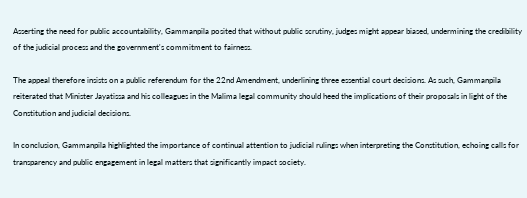Asserting the need for public accountability, Gammanpila posited that without public scrutiny, judges might appear biased, undermining the credibility of the judicial process and the government's commitment to fairness.

The appeal therefore insists on a public referendum for the 22nd Amendment, underlining three essential court decisions. As such, Gammanpila reiterated that Minister Jayatissa and his colleagues in the Malima legal community should heed the implications of their proposals in light of the Constitution and judicial decisions.

In conclusion, Gammanpila highlighted the importance of continual attention to judicial rulings when interpreting the Constitution, echoing calls for transparency and public engagement in legal matters that significantly impact society.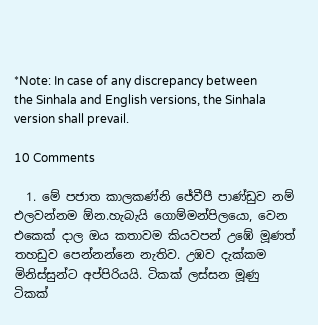*Note: In case of any discrepancy between the Sinhala and English versions, the Sinhala version shall prevail.

10 Comments

  1. මේ පජාත කාලකණ්නි ජේවීපී පාණ්ඩුව නම් එලවන්නම ඕන.හැබැයි ගොම්මන්පිලයො, වෙන එකෙක් දාල ඔය කතාවම කියවපන් උඹේ මූණත් තහඩුව පෙන්නන්නෙ නැතිව. උඹව දැක්කම මිනිස්සුන්ට අප්පිරියයි. ටිකක් ලස්සන මූණු ටිකක්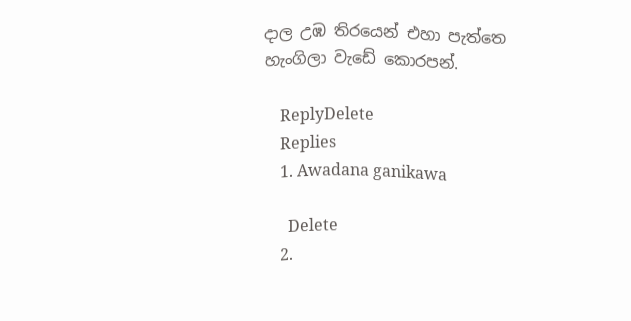දාල උඹ තිරයෙන් එහා පැත්තෙ හැංගිලා වැඩේ කොරපන්.

    ReplyDelete
    Replies
    1. Awadana ganikawa

      Delete
    2.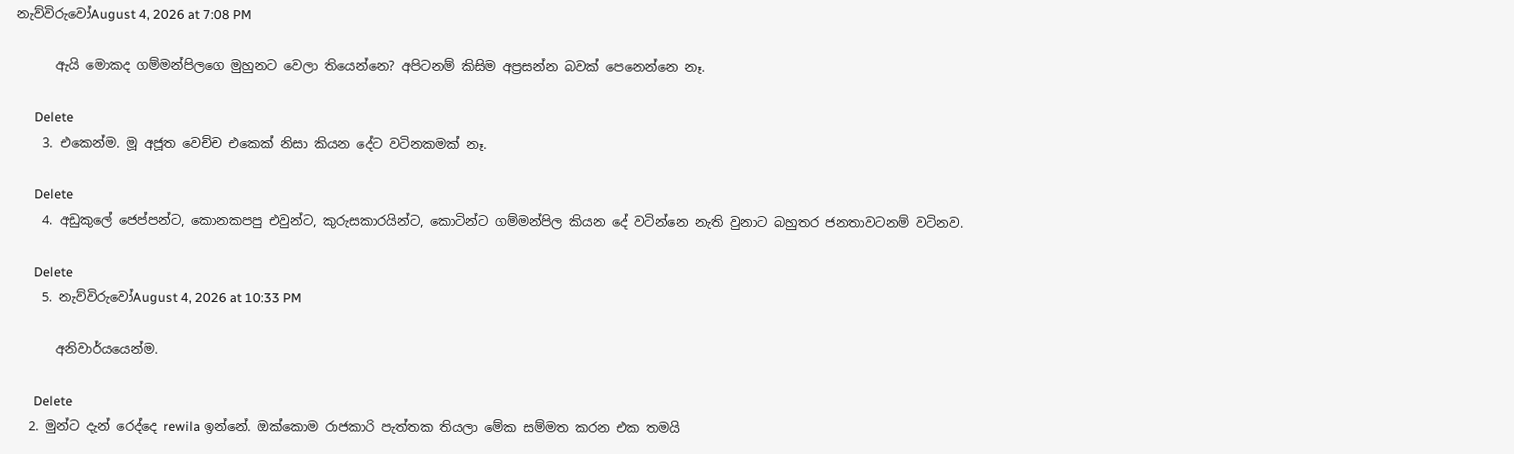නැව්විරුවෝAugust 4, 2026 at 7:08 PM

      ඇයි මොකද ගම්මන්පිලගෙ මුහුනට වෙලා තියෙන්නෙ? අපිටනම් කිසිම අප්‍රසන්න බවක් පෙනෙන්නෙ නෑ.

      Delete
    3. එකෙන්ම. මූ අජූත වෙච්ච එකෙක් නිසා කියන දේට වටිනකමක් නෑ.

      Delete
    4. අඩුකුලේ ජෙප්පන්ට, කොනකපපු එවුන්ට, කුරුසකාරයින්ට, කොටින්ට ගම්මන්පිල කියන දේ වටින්නෙ නැති වුනාට බහුතර ජනතාවටනම් වටිනව.

      Delete
    5. නැව්විරුවෝAugust 4, 2026 at 10:33 PM

      අනිවාර්යයෙන්ම.

      Delete
  2. මුන්ට දැන් රෙද්දෙ rewila ඉන්නේ. ඔක්කොම රාජකාරි පැත්තක තියලා මේක සම්මත කරන එක තමයි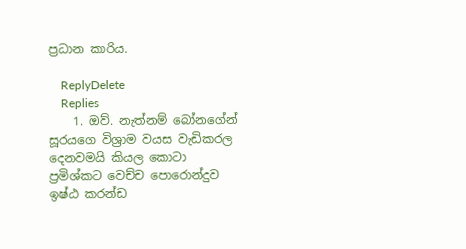ප්‍රධාන කාරිය.

    ReplyDelete
    Replies
    1. ඔව්. නැත්නම් බෝනගේන් සූරයගෙ විශ්‍රාම වයස වැඩිකරල දෙනවමයි කියල කොටා ප්‍රමිශ්කට වෙච්ච පොරොන්දුව ඉෂ්ඨ කරන්ඩ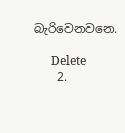බැරිවෙනවනෙ.

      Delete
    2.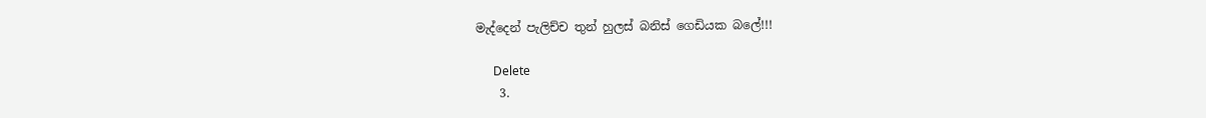මැද්දෙන් පැලිච්ච තුන් හුලස් බනිස් ගෙඩියක බලේ!!!

      Delete
    3.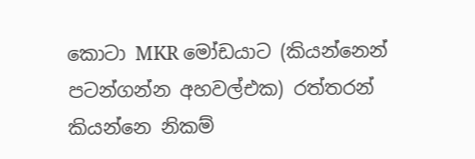කොටා MKR මෝඩයාට (කියන්නෙන් පටන්ගන්න අහවල්එක) රත්තරන් කියන්නෙ නිකම්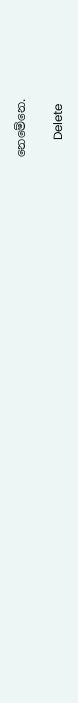නෙමේනෙ.

      Delete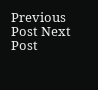Previous Post Next Post